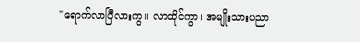"ရောက်လာပြီလားကွ။ လာထိုင်ကွာ၊ အမျိုးသားပညာ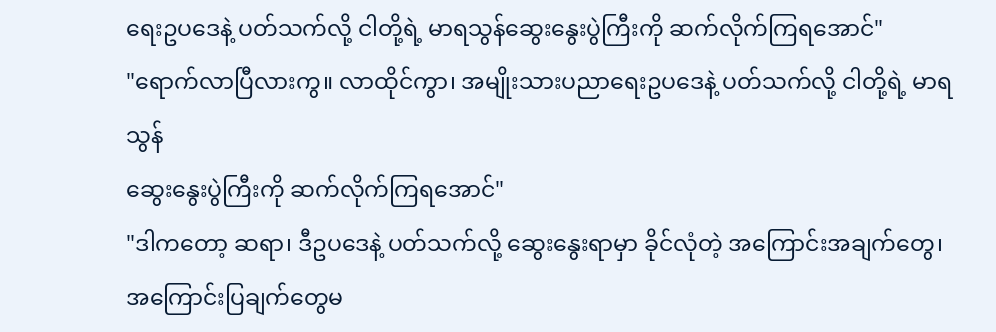ရေးဥပဒေနဲ့ ပတ်သက်လို့ ငါတို့ရဲ့ မာရသွန်ဆွေးနွေးပွဲကြီးကို ဆက်လိုက်ကြရအောင်"
"ရောက်လာပြီလားကွ။ လာထိုင်ကွာ၊ အမျိုးသားပညာရေးဥပဒေနဲ့ ပတ်သက်လို့ ငါတို့ရဲ့ မာရသွန်
ဆွေးနွေးပွဲကြီးကို ဆက်လိုက်ကြရအောင်"
"ဒါကတော့ ဆရာ၊ ဒီဥပဒေနဲ့ ပတ်သက်လို့ ဆွေးနွေးရာမှာ ခိုင်လုံတဲ့ အကြောင်းအချက်တွေ၊
အကြောင်းပြချက်တွေမ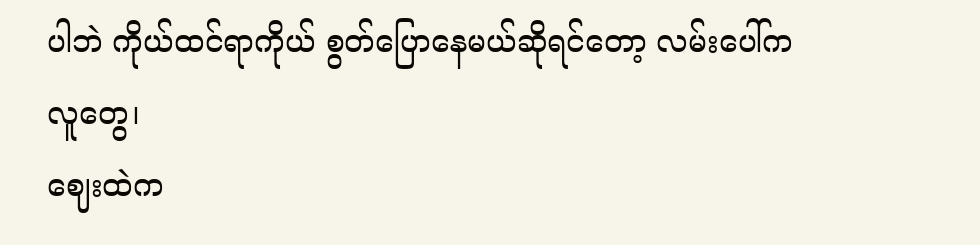ပါဘဲ ကိုယ်ထင်ရာကိုယ် စွတ်ပြောနေမယ်ဆိုရင်တော့ လမ်းပေါ်က လူတွေ၊
ဈေးထဲက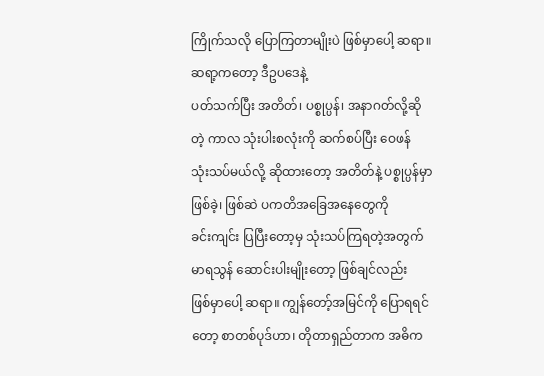ကြိုက်သလို ပြောကြတာမျိုးပဲ ဖြစ်မှာပေါ့ ဆရာ။ ဆရာ့ကတော့ ဒီဥပဒေနဲ့
ပတ်သက်ပြီး အတိတ်၊ ပစ္စုပ္ပန်၊ အနာဂတ်လို့ဆိုတဲ့ ကာလ သုံးပါးစလုံးကို ဆက်စပ်ပြီး ဝေဖန်
သုံးသပ်မယ်လို့ ဆိုထားတော့ အတိတ်နဲ့ ပစ္စုပ္ပန်မှာ ဖြစ်ခဲ့၊ ဖြစ်ဆဲ ပကတိအခြေအနေတွေကို
ခင်းကျင်း ပြပြီးတော့မှ သုံးသပ်ကြရတဲ့အတွက် မာရသွန် ဆောင်းပါးမျိုးတော့ ဖြစ်ချင်လည်း
ဖြစ်မှာပေါ့ ဆရာ။ ကျွန်တော့်အမြင်ကို ပြောရရင်တော့ စာတစ်ပုဒ်ဟာ၊ တိုတာရှည်တာက အဓိက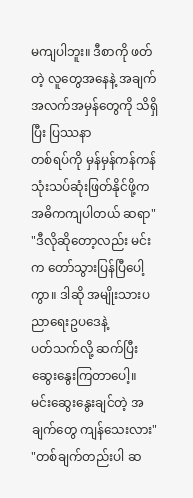မကျပါဘူး။ ဒီစာကို ဖတ်တဲ့ လူတွေအနေနဲ့ အချက်အလက်အမှန်တွေကို သိရှိပြီး ပြဿနာ
တစ်ရပ်ကို မှန်မှန်ကန်ကန် သုံးသပ်ဆုံးဖြတ်နိုင်ဖို့က အဓိကကျပါတယ် ဆရာ"
"ဒီလိုဆိုတော့လည်း မင်းက တော်သွားပြန်ပြီပေါ့ကွာ။ ဒါဆို အမျိုးသားပညာရေးဥပဒေနဲ့
ပတ်သက်လို့ ဆက်ပြီး ဆွေးနွေးကြတာပေါ့။ မင်းဆွေးနွေးချင်တဲ့ အချက်တွေ ကျန်သေးလား"
"တစ်ချက်တည်းပါ ဆ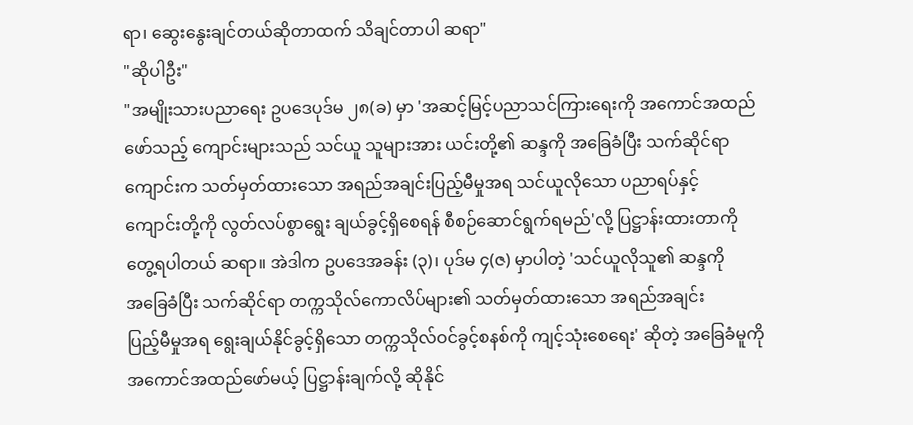ရာ၊ ဆွေးနွေးချင်တယ်ဆိုတာထက် သိချင်တာပါ ဆရာ"
"ဆိုပါဦး"
"အမျိုးသားပညာရေး ဥပဒေပုဒ်မ ၂၈(ခ) မှာ 'အဆင့်မြင့်ပညာသင်ကြားရေးကို အကောင်အထည်
ဖော်သည့် ကျောင်းများသည် သင်ယူ သူများအား ယင်းတို့၏ ဆန္ဒကို အခြေခံပြီး သက်ဆိုင်ရာ
ကျောင်းက သတ်မှတ်ထားသော အရည်အချင်းပြည့်မီမှုအရ သင်ယူလိုသော ပညာရပ်နှင့်
ကျောင်းတို့ကို လွတ်လပ်စွာရွေး ချယ်ခွင့်ရှိစေရန် စီစဉ်ဆောင်ရွက်ရမည်'လို့ ပြဋ္ဌာန်းထားတာကို
တွေ့ရပါတယ် ဆရာ။ အဲဒါက ဥပဒေအခန်း (၃)၊ ပုဒ်မ ၄(ဇ) မှာပါတဲ့ 'သင်ယူလိုသူ၏ ဆန္ဒကို
အခြေခံပြီး သက်ဆိုင်ရာ တက္ကသိုလ်ကောလိပ်များ၏ သတ်မှတ်ထားသော အရည်အချင်း
ပြည့်မီမှုအရ ရွေးချယ်နိုင်ခွင့်ရှိသော တက္ကသိုလ်ဝင်ခွင့်စနစ်ကို ကျင့်သုံးစေရေး' ဆိုတဲ့ အခြေခံမူကို
အကောင်အထည်ဖော်မယ့် ပြဋ္ဌာန်းချက်လို့ ဆိုနိုင်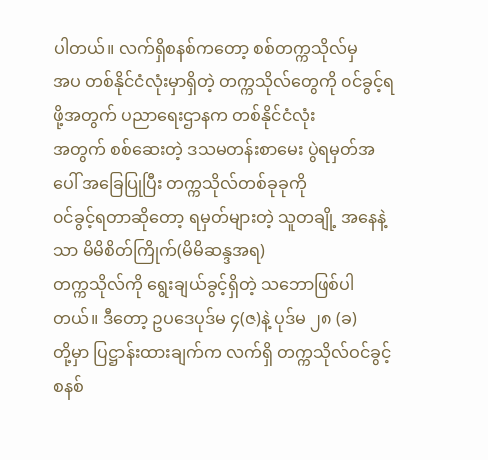ပါတယ်။ လက်ရှိစနစ်ကတော့ စစ်တက္ကသိုလ်မှ
အပ တစ်နိုင်ငံလုံးမှာရှိတဲ့ တက္ကသိုလ်တွေကို ၀င်ခွင့်ရဖို့အတွက် ပညာရေးဌာနက တစ်နိုင်ငံလုံး
အတွက် စစ်ဆေးတဲ့ ဒသမတန်းစာမေး ပွဲရမှတ်အပေါ် အခြေပြုပြီး တက္ကသိုလ်တစ်ခုခုကို
၀င်ခွင့်ရတာဆိုတော့ ရမှတ်များတဲ့ သူတချို့ အနေနဲ့သာ မိမိစိတ်ကြိုက်(မိမိဆန္ဒအရ)
တက္ကသိုလ်ကို ရွေးချယ်ခွင့်ရှိတဲ့ သဘောဖြစ်ပါတယ်။ ဒီတော့ ဥပဒေပုဒ်မ ၄(ဇ)နဲ့ ပုဒ်မ ၂၈ (ခ)
တို့မှာ ပြဋ္ဌာန်းထားချက်က လက်ရှိ တက္ကသိုလ်ဝင်ခွင့်စနစ်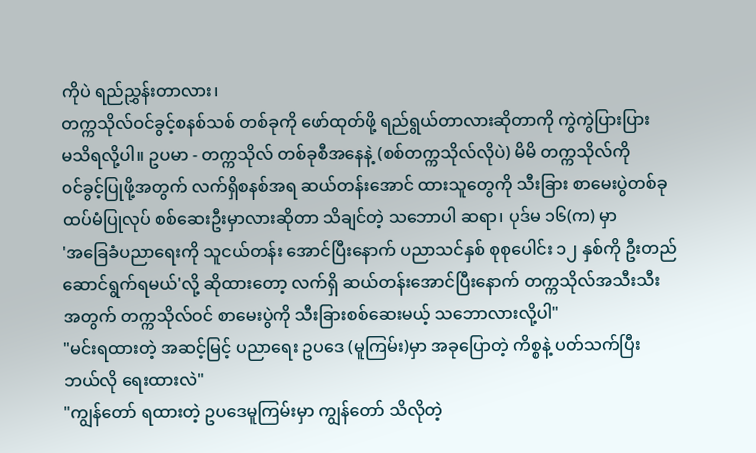ကိုပဲ ရည်ညွှန်းတာလား၊
တက္ကသိုလ်ဝင်ခွင့်စနစ်သစ် တစ်ခုကို ဖော်ထုတ်ဖို့ ရည်ရွယ်တာလားဆိုတာကို ကွဲကွဲပြားပြား
မသိရလို့ပါ။ ဥပမာ - တက္ကသိုလ် တစ်ခုစီအနေနဲ့ (စစ်တက္ကသိုလ်လိုပဲ) မိမိ တက္ကသိုလ်ကို
၀င်ခွင့်ပြုဖို့အတွက် လက်ရှိစနစ်အရ ဆယ်တန်းအောင် ထားသူတွေကို သီးခြား စာမေးပွဲတစ်ခု
ထပ်မံပြုလုပ် စစ်ဆေးဦးမှာလားဆိုတာ သိချင်တဲ့ သဘောပါ ဆရာ၊ ပုဒ်မ ၁၆(က) မှာ
'အခြေခံပညာရေးကို သူငယ်တန်း အောင်ပြီးနောက် ပညာသင်နှစ် စုစုပေါင်း ၁၂ နှစ်ကို ဦးတည်
ဆောင်ရွက်ရမယ်'လို့ ဆိုထားတော့ လက်ရှိ ဆယ်တန်းအောင်ပြီးနောက် တက္ကသိုလ်အသီးသီး
အတွက် တက္ကသိုလ်ဝင် စာမေးပွဲကို သီးခြားစစ်ဆေးမယ့် သဘောလားလို့ပါ"
"မင်းရထားတဲ့ အဆင့်မြင့် ပညာရေး ဥပဒေ (မူကြမ်း)မှာ အခုပြောတဲ့ ကိစ္စနဲ့ ပတ်သက်ပြီး
ဘယ်လို ရေးထားလဲ"
"ကျွန်တော် ရထားတဲ့ ဥပဒေမူကြမ်းမှာ ကျွန်တော် သိလိုတဲ့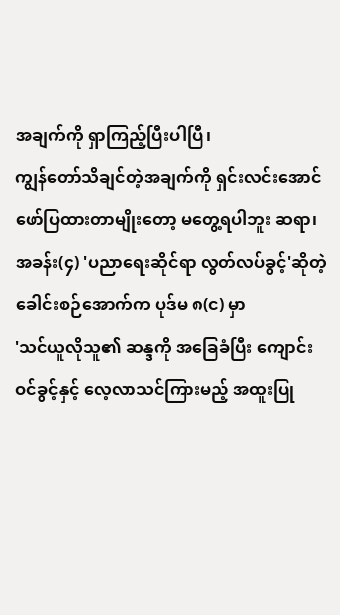အချက်ကို ရှာကြည့်ပြီးပါပြီ၊
ကျွန်တော်သိချင်တဲ့အချက်ကို ရှင်းလင်းအောင် ဖော်ပြထားတာမျိုးတော့ မတွေ့ရပါဘူး ဆရာ၊
အခန်း(၄) 'ပညာရေးဆိုင်ရာ လွတ်လပ်ခွင့်'ဆိုတဲ့ ခေါင်းစဉ်အောက်က ပုဒ်မ ၈(င) မှာ
'သင်ယူလိုသူ၏ ဆန္ဒကို အခြေခံပြီး ကျောင်းဝင်ခွင့်နှင့် လေ့လာသင်ကြားမည့် အထူးပြု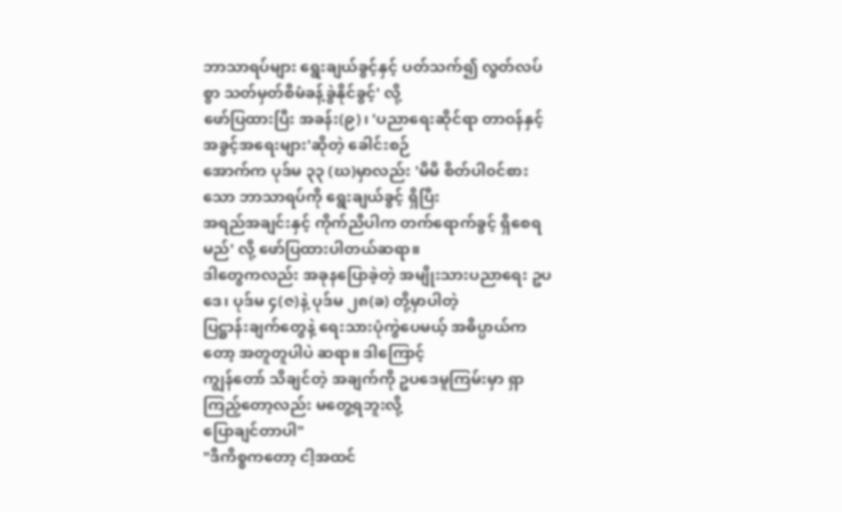ဘာသာရပ်များ ရွေးချယ်ခွင့်နှင့် ပတ်သက်၍ လွတ်လပ်စွာ သတ်မှတ်စီမံခန့်ခွဲနိုင်ခွင့်' လို့
ဖော်ပြထားပြီး အခန်း(၉)၊ 'ပညာရေးဆိုင်ရာ တာဝန်နှင့် အခွင့်အရေးများ'ဆိုတဲ့ ခေါင်းစဉ်
အောက်က ပုဒ်မ ၃၃ (ဃ)မှာလည်း 'မိမိ စိတ်ပါ၀င်စားသော ဘာသာရပ်ကို ရွေးချယ်ခွင့် ရှိပြီး
အရည်အချင်းနှင့် ကိုက်ညီပါက တက်ရောက်ခွင့် ရှိစေရမည်' လို့ ဖော်ပြထားပါတယ်ဆရာ။
ဒါတွေကလည်း အခုနပြောခဲ့တဲ့ အမျိုးသားပညာရေး ဥပဒေ၊ ပုဒ်မ ၄(ဇ)နဲ့ ပုဒ်မ ၂၈(ခ) တို့မှာပါတဲ့
ပြဋ္ဌာန်းချက်တွေနဲ့ ရေးသားပုံကွဲပေမယ့် အဓိပ္ပာယ်ကတော့ အတူတူပါပဲ ဆရာ။ ဒါကြောင့်
ကျွန်တော် သိချင်တဲ့ အချက်ကို ဥပဒေမူကြမ်းမှာ ရှာကြည့်တော့လည်း မတွေ့ရဘူးလို့
ပြောချင်တာပါ"
"ဒီကိစ္စကတော့ ငါ့အထင်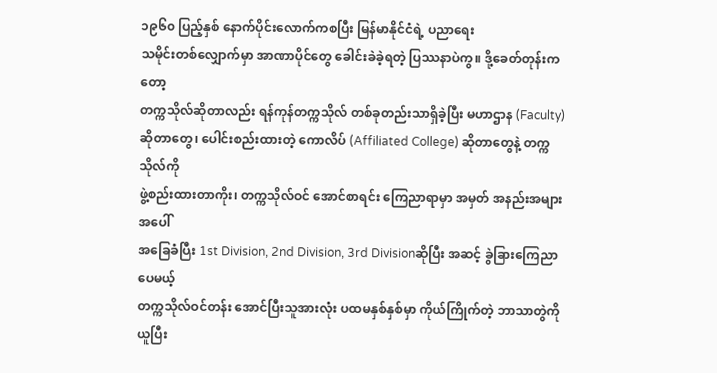၁၉၆၀ ပြည့်နှစ် နောက်ပိုင်းလောက်ကစပြီး မြန်မာနိုင်ငံရဲ့ ပညာရေး
သမိုင်းတစ်လျှောက်မှာ အာဏာပိုင်တွေ ခေါင်းခဲခဲ့ရတဲ့ ပြဿနာပဲကွ။ ဒို့ခေတ်တုန်းကတော့
တက္ကသိုလ်ဆိုတာလည်း ရန်ကုန်တက္ကသိုလ် တစ်ခုတည်းသာရှိခဲ့ပြီး မဟာဌာန (Faculty)
ဆိုတာတွေ၊ ပေါင်းစည်းထားတဲ့ ကောလိပ် (Affiliated College) ဆိုတာတွေနဲ့ တက္ကသိုလ်ကို
ဖွဲ့စည်းထားတာကိုး၊ တက္ကသိုလ်ဝင် အောင်စာရင်း ကြေညာရာမှာ အမှတ် အနည်းအများအပေါ်
အခြေခံပြီး 1st Division, 2nd Division, 3rd Divisionဆိုပြီး အဆင့် ခွဲခြားကြေညာပေမယ့်
တက္ကသိုလ်ဝင်တန်း အောင်ပြီးသူအားလုံး ပထမနှစ်နှစ်မှာ ကိုယ်ကြိုက်တဲ့ ဘာသာတွဲကိုယူပြီး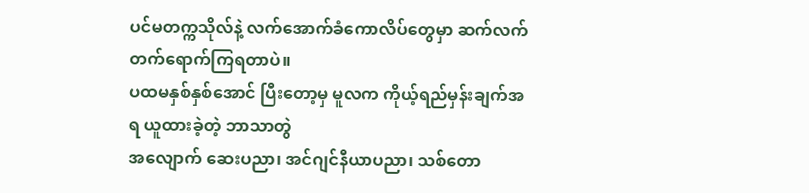ပင်မတက္ကသိုလ်နဲ့ လက်အောက်ခံကောလိပ်တွေမှာ ဆက်လက် တက်ရောက်ကြရတာပဲ။
ပထမနှစ်နှစ်အောင် ပြီးတော့မှ မူလက ကိုယ့်ရည်မှန်းချက်အရ ယူထားခဲ့တဲ့ ဘာသာတွဲ
အလျောက် ဆေးပညာ၊ အင်ဂျင်နီယာပညာ၊ သစ်တော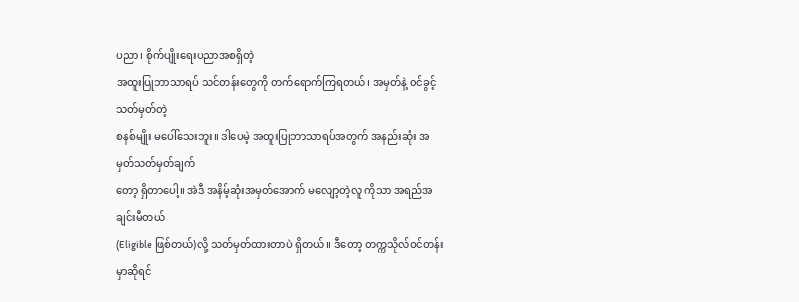ပညာ၊ စိုက်ပျိုးရေးပညာအစရှိတဲ့
အထူးပြုဘာသာရပ် သင်တန်းတွေကို တက်ရောက်ကြရတယ်၊ အမှတ်နဲ့ ၀င်ခွင့်သတ်မှတ်တဲ့
စနစ်မျိုး မပေါ်သေးဘူး။ ဒါပေမဲ့ အထူးပြုဘာသာရပ်အတွက် အနည်းဆုံး အမှတ်သတ်မှတ်ချက်
တော့ ရှိတာပေါ့။ အဲဒီ အနိမ့်ဆုံးအမှတ်အောက် မလျော့တဲ့လူ ကိုသာ အရည်အချင်းမီတယ်
(Eligible ဖြစ်တယ်)လို့ သတ်မှတ်ထားတာပဲ ရှိတယ်။ ဒီတော့ တက္ကသိုလ်ဝင်တန်းမှာဆိုရင်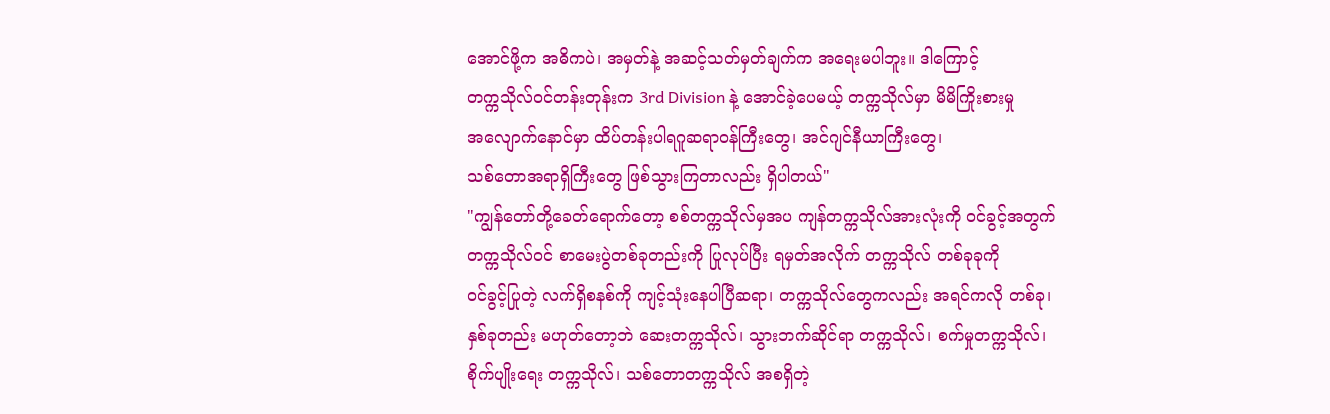အောင်ဖို့က အဓိကပဲ၊ အမှတ်နဲ့ အဆင့်သတ်မှတ်ချက်က အရေးမပါဘူး။ ဒါကြောင့်
တက္ကသိုလ်ဝင်တန်းတုန်းက 3rd Division နဲ့ အောင်ခဲ့ပေမယ့် တက္ကသိုလ်မှာ မိမိကြိုးစားမှု
အလျောက်နောင်မှာ ထိပ်တန်းပါရဂူဆရာဝန်ကြီးတွေ၊ အင်ဂျင်နီယာကြီးတွေ၊
သစ်တောအရာရှိကြီးတွေ ဖြစ်သွားကြတာလည်း ရှိပါတယ်"
"ကျွန်တော်တို့ခေတ်ရောက်တော့ စစ်တက္ကသိုလ်မှအပ ကျန်တက္ကသိုလ်အားလုံးကို ၀င်ခွင့်အတွက်
တက္ကသိုလ်ဝင် စာမေးပွဲတစ်ခုတည်းကို ပြုလုပ်ပြီး ရမှတ်အလိုက် တက္ကသိုလ် တစ်ခုခုကို
၀င်ခွင့်ပြုတဲ့ လက်ရှိစနစ်ကို ကျင့်သုံးနေပါပြီဆရာ၊ တက္ကသိုလ်တွေကလည်း အရင်ကလို တစ်ခု၊
နှစ်ခုတည်း မဟုတ်တော့ဘဲ ဆေးတက္ကသိုလ်၊ သွားဘက်ဆိုင်ရာ တက္ကသိုလ်၊ စက်မှုတက္ကသိုလ်၊
စိုက်ပျိုးရေး တက္ကသိုလ်၊ သစ်တောတက္ကသိုလ် အစရှိတဲ့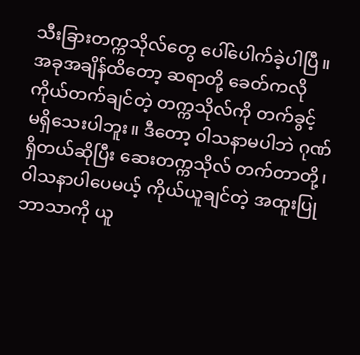သီးခြားတက္ကသိုလ်တွေ ပေါ်ပေါက်ခဲ့ပါပြီ။
အခုအချိန်ထိတော့ ဆရာတို့ ခေတ်ကလို ကိုယ်တက်ချင်တဲ့ တက္ကသိုလ်ကို တက်ခွင့်
မရှိသေးပါဘူး။ ဒီတော့ ၀ါသနာမပါဘဲ ဂုဏ်ရှိတယ်ဆိုပြီး ဆေးတက္ကသိုလ် တက်တာတို့၊
၀ါသနာပါပေမယ့် ကိုယ်ယူချင်တဲ့ အထူးပြုဘာသာကို ယူ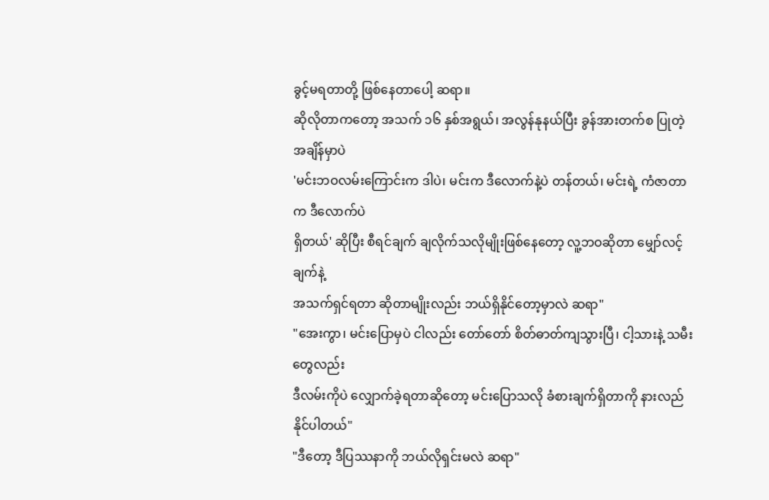ခွင့်မရတာတို့ ဖြစ်နေတာပေါ့ ဆရာ။
ဆိုလိုတာကတော့ အသက် ၁၆ နှစ်အရွယ်၊ အလွန်နုနယ်ပြီး ခွန်အားတက်စ ပြုတဲ့အချိန်မှာပဲ
'မင်းဘဝလမ်းကြောင်းက ဒါပဲ၊ မင်းက ဒီလောက်နဲ့ပဲ တန်တယ်၊ မင်းရဲ့ ကံဇာတာက ဒီလောက်ပဲ
ရှိတယ်' ဆိုပြီး စီရင်ချက် ချလိုက်သလိုမျိုးဖြစ်နေတော့ လူ့ဘဝဆိုတာ မျှော်လင့်ချက်နဲ့
အသက်ရှင်ရတာ ဆိုတာမျိုးလည်း ဘယ်ရှိနိုင်တော့မှာလဲ ဆရာ"
"အေးကွာ၊ မင်းပြောမှပဲ ငါလည်း တော်တော် စိတ်ဓာတ်ကျသွားပြီ၊ ငါ့သားနဲ့ သမီးတွေလည်း
ဒီလမ်းကိုပဲ လျှောက်ခဲ့ရတာဆိုတော့ မင်းပြောသလို ခံစားချက်ရှိတာကို နားလည်နိုင်ပါတယ်"
"ဒီတော့ ဒီပြဿနာကို ဘယ်လိုရှင်းမလဲ ဆရာ"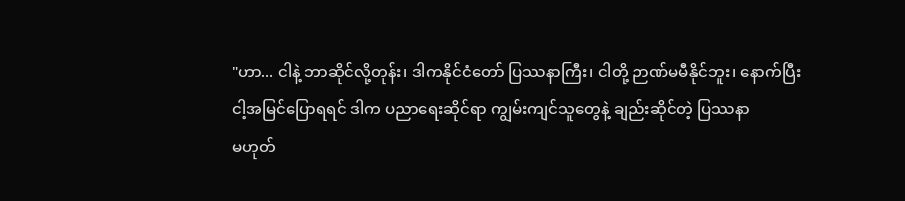"ဟာ... ငါနဲ့ ဘာဆိုင်လို့တုန်း၊ ဒါကနိုင်ငံတော် ပြဿနာကြီး၊ ငါတို့ ဉာဏ်မမီနိုင်ဘူး၊ နောက်ပြီး
ငါ့အမြင်ပြောရရင် ဒါက ပညာရေးဆိုင်ရာ ကျွမ်းကျင်သူတွေနဲ့ ချည်းဆိုင်တဲ့ ပြဿနာ
မဟုတ်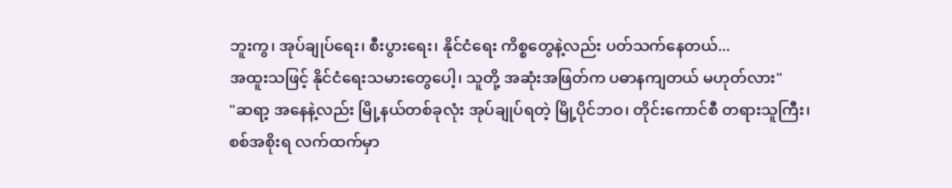ဘူးကွ၊ အုပ်ချုပ်ရေး၊ စီးပွားရေး၊ နိုင်ငံရေး ကိစ္စတွေနဲ့လည်း ပတ်သက်နေတယ်...
အထူးသဖြင့် နိုင်ငံရေးသမားတွေပေါ့၊ သူတို့ အဆုံးအဖြတ်က ပဓာနကျတယ် မဟုတ်လား"
"ဆရာ့ အနေနဲ့လည်း မြို့နယ်တစ်ခုလုံး အုပ်ချုပ်ရတဲ့ မြို့ပိုင်ဘဝ၊ တိုင်းကောင်စီ တရားသူကြီး၊
စစ်အစိုးရ လက်ထက်မှာ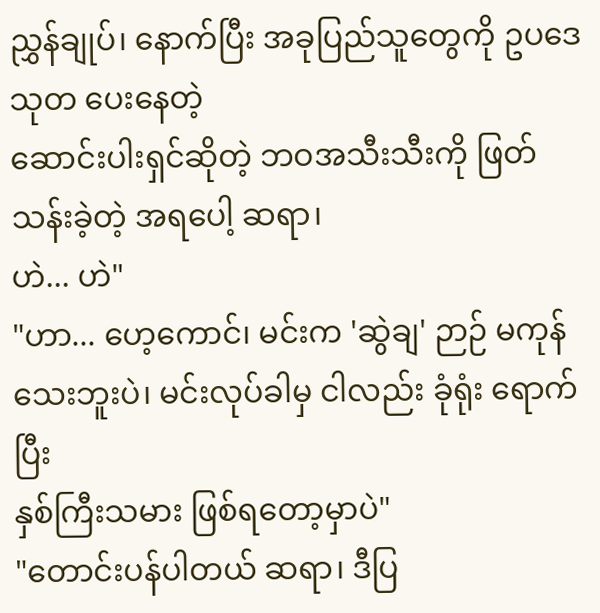ညွှန်ချုပ်၊ နောက်ပြီး အခုပြည်သူတွေကို ဥပဒေ သုတ ပေးနေတဲ့
ဆောင်းပါးရှင်ဆိုတဲ့ ဘဝအသီးသီးကို ဖြတ်သန်းခဲ့တဲ့ အရပေါ့ ဆရာ၊
ဟဲ... ဟဲ"
"ဟာ... ဟေ့ကောင်၊ မင်းက 'ဆွဲချ' ဉာဉ် မကုန်သေးဘူးပဲ၊ မင်းလုပ်ခါမှ ငါလည်း ခုံရုံး ရောက်ပြီး
နှစ်ကြီးသမား ဖြစ်ရတော့မှာပဲ"
"တောင်းပန်ပါတယ် ဆရာ၊ ဒီပြ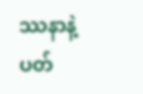ဿနာနဲ့ ပတ်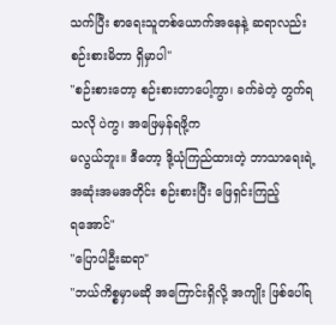သက်ပြီး စာရေးသူတစ်ယောက်အနေနဲ့ ဆရာလည်း
စဉ်းစားမိတာ ရှိမှာပါ"
"စဉ်းစားတော့ စဉ်းစားတာပေါ့ကွာ၊ ခက်ခဲတဲ့ တွက်ရသလို ပဲကွ၊ အဖြေမှန်ရဖို့က
မလွယ်ဘူး။ ဒီတော့ ဒို့ယုံကြည်ထားတဲ့ ဘာသာရေးရဲ့ အဆုံးအမအတိုင်း စဉ်းစားပြီး ဖြေရှင်းကြည့်
ရအောင်"
"ပြောပါဦးဆရာ"
"ဘယ်ကိစ္စမှာမဆို အကြောင်းရှိလို့ အကျိုး ဖြစ်ပေါ်ရ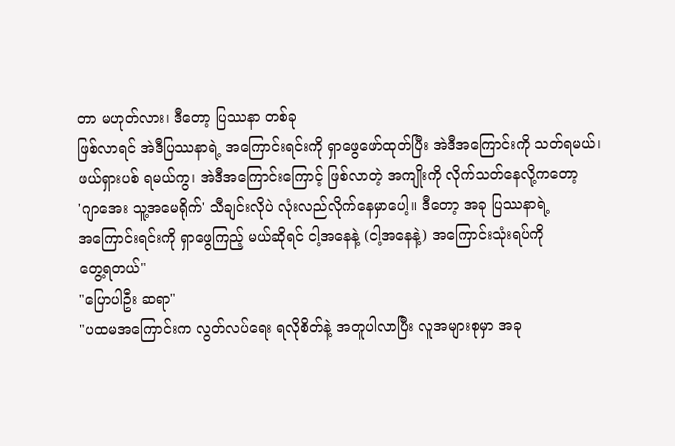တာ မဟုတ်လား၊ ဒီတော့ ပြဿနာ တစ်ခု
ဖြစ်လာရင် အဲဒီပြဿနာရဲ့ အကြောင်းရင်းကို ရှာဖွေဖော်ထုတ်ပြီး အဲဒီအကြောင်းကို သတ်ရမယ်၊
ဖယ်ရှားပစ် ရမယ်ကွ၊ အဲဒီအကြောင်းကြောင့် ဖြစ်လာတဲ့ အကျိုးကို လိုက်သတ်နေလို့ကတော့
'ဂျာအေး သူ့အမေရိုက်' သီချင်းလိုပဲ လုံးလည်လိုက်နေမှာပေါ့။ ဒီတော့ အခု ပြဿနာရဲ့
အကြောင်းရင်းကို ရှာဖွေကြည့် မယ်ဆိုရင် ငါ့အနေနဲ့ (ငါ့အနေနဲ့) အကြောင်းသုံးရပ်ကို
တွေ့ရတယ်"
"ပြောပါဦး ဆရာ"
"ပထမအကြောင်းက လွတ်လပ်ရေး ရလိုစိတ်နဲ့ အတူပါလာပြီး လူအများစုမှာ အခု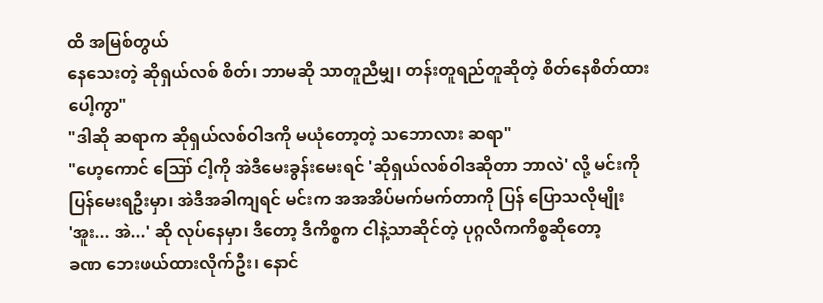ထိ အမြစ်တွယ်
နေသေးတဲ့ ဆိုရှယ်လစ် စိတ်၊ ဘာမဆို သာတူညီမျှ၊ တန်းတူရည်တူဆိုတဲ့ စိတ်နေစိတ်ထား
ပေါ့ကွာ"
"ဒါဆို ဆရာက ဆိုရှယ်လစ်ဝါဒကို မယုံတော့တဲ့ သဘောလား ဆရာ"
"ဟေ့ကောင် ဪ ငါ့ကို အဲဒီမေးခွန်းမေးရင် 'ဆိုရှယ်လစ်ဝါဒဆိုတာ ဘာလဲ' လို့ မင်းကို
ပြန်မေးရဦးမှာ၊ အဲဒီအခါကျရင် မင်းက အအအိပ်မက်မက်တာကို ပြန် ပြောသလိုမျိုး
'အူး... အဲ...' ဆို လုပ်နေမှာ၊ ဒီတော့ ဒီကိစ္စက ငါနဲ့သာဆိုင်တဲ့ ပုဂ္ဂလိကကိစ္စဆိုတော့
ခဏ ဘေးဖယ်ထားလိုက်ဦး၊ နောင်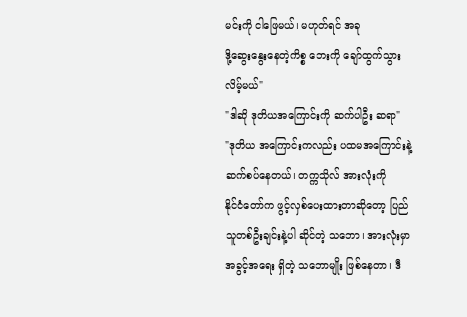မင်းကို ငါဖြေမယ်၊ မဟုတ်ရင် အခု
ဒို့ဆွေးနွေးနေတဲ့ကိစ္စ ဘေးကို ချော်ထွက်သွားလိမ့်မယ်"
"ဒါဆို ဒုတိယအကြောင်းကို ဆက်ပါဦး ဆရာ"
"ဒုတိယ အကြောင်းကလည်း ပထမအကြောင်းနဲ့ ဆက်စပ်နေတယ်၊ တက္ကသိုလ် အားလုံးကို
နိုင်ငံတော်က ဖွင့်လှစ်ပေးထားတာဆိုတော့ ပြည်သူတစ်ဦးချင်းနဲ့ပါ ဆိုင်တဲ့ သဘော၊ အားလုံးမှာ
အခွင့်အရေး ရှိတဲ့ သဘောမျိုး ဖြစ်နေတာ၊ ဒီ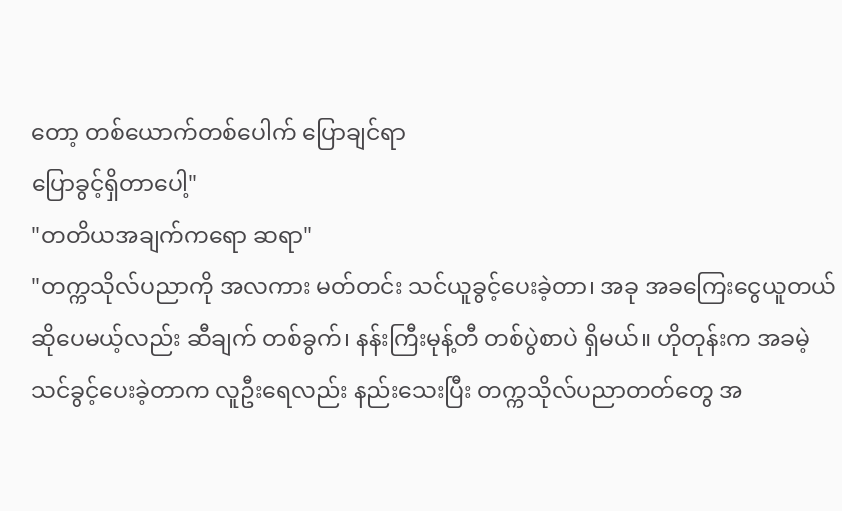တော့ တစ်ယောက်တစ်ပေါက် ပြောချင်ရာ
ပြောခွင့်ရှိတာပေါ့"
"တတိယအချက်ကရော ဆရာ"
"တက္ကသိုလ်ပညာကို အလကား မတ်တင်း သင်ယူခွင့်ပေးခဲ့တာ၊ အခု အခကြေးငွေယူတယ်
ဆိုပေမယ့်လည်း ဆီချက် တစ်ခွက်၊ နန်းကြီးမုန့်တီ တစ်ပွဲစာပဲ ရှိမယ်။ ဟိုတုန်းက အခမဲ့
သင်ခွင့်ပေးခဲ့တာက လူဦးရေလည်း နည်းသေးပြီး တက္ကသိုလ်ပညာတတ်တွေ အ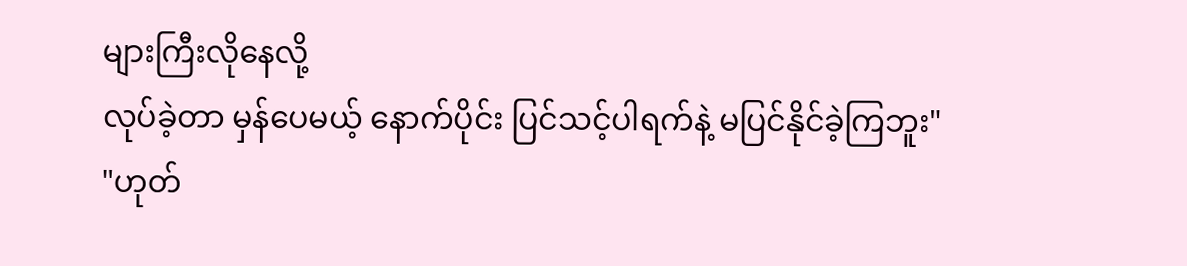များကြီးလိုနေလို့
လုပ်ခဲ့တာ မှန်ပေမယ့် နောက်ပိုင်း ပြင်သင့်ပါရက်နဲ့ မပြင်နိုင်ခဲ့ကြဘူး"
"ဟုတ်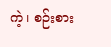ကဲ့၊ စဉ်းစား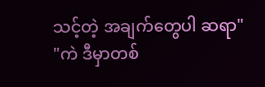သင့်တဲ့ အချက်တွေပါ ဆရာ"
"ကဲ ဒီမှာတစ်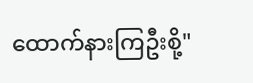ထောက်နားကြဦးစို့"